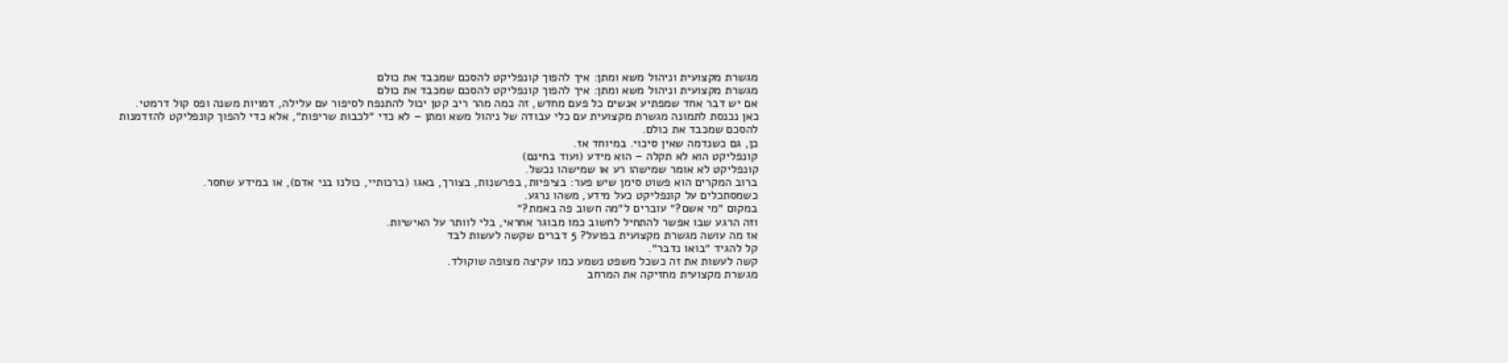מגשרת מקצועית וניהול משא ומתן: איך להפוך קונפליקט להסכם שמכבד את כולם
מגשרת מקצועית וניהול משא ומתן: איך להפוך קונפליקט להסכם שמכבד את כולם
אם יש דבר אחד שמפתיע אנשים כל פעם מחדש, זה כמה מהר ריב קטן יכול להתנפח לסיפור עם עלילה, דמויות משנה ופס קול דרמטי.
כאן נכנסת לתמונה מגשרת מקצועית עם כלי עבודה של ניהול משא ומתן – לא כדי ״לכבות שריפות״, אלא כדי להפוך קונפליקט להזדמנות להסכם שמכבד את כולם.
כן, גם כשנדמה שאין סיכוי. במיוחד אז.
קונפליקט הוא לא תקלה – הוא מידע (ועוד בחינם)
קונפליקט לא אומר שמישהו רע או שמישהו נכשל.
ברוב המקרים הוא פשוט סימן שיש פער: בציפיות, בפרשנות, בצורך, באגו (ברכותיי, כולנו בני אדם), או במידע שחסר.
כשמסתכלים על קונפליקט כעל מידע, משהו נרגע.
במקום ״מי אשם?״ עוברים ל״מה חשוב פה באמת?״
וזה הרגע שבו אפשר להתחיל לחשוב כמו מבוגר אחראי, בלי לוותר על האישיות.
אז מה עושה מגשרת מקצועית בפועל? 5 דברים שקשה לעשות לבד
קל להגיד ״בואו נדבר״.
קשה לעשות את זה כשכל משפט נשמע כמו עקיצה מצופה שוקולד.
מגשרת מקצועית מחזיקה את המרחב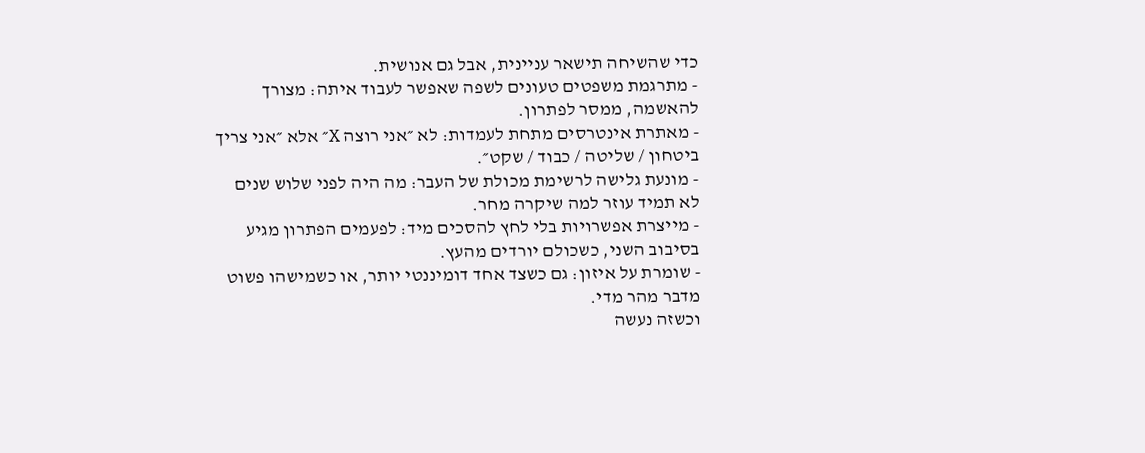כדי שהשיחה תישאר עניינית, אבל גם אנושית.
- מתרגמת משפטים טעונים לשפה שאפשר לעבוד איתה: מצורך להאשמה, ממסר לפתרון.
- מאתרת אינטרסים מתחת לעמדות: לא ״אני רוצה X״ אלא ״אני צריך ביטחון / שליטה / כבוד / שקט״.
- מונעת גלישה לרשימת מכולת של העבר: מה היה לפני שלוש שנים לא תמיד עוזר למה שיקרה מחר.
- מייצרת אפשרויות בלי לחץ להסכים מיד: לפעמים הפתרון מגיע בסיבוב השני, כשכולם יורדים מהעץ.
- שומרת על איזון: גם כשצד אחד דומיננטי יותר, או כשמישהו פשוט מדבר מהר מדי.
וכשזה נעשה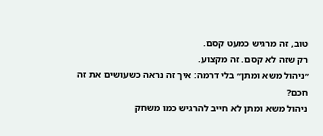טוב, זה מרגיש כמעט קסם.
רק שזה לא קסם. זה מקצוע.
״ניהול משא ומתן״ בלי דרמה: איך זה נראה כשעושים את זה חכם?
ניהול משא ומתן לא חייב להרגיש כמו משחק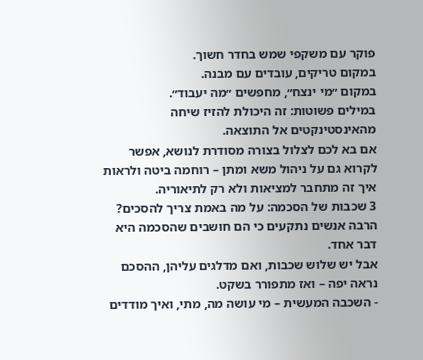פוקר עם משקפי שמש בחדר חשוך.
במקום טריקים, עובדים עם מבנה.
במקום ״מי ינצח״, מחפשים ״מה יעבוד״.
במילים פשוטות: זה היכולת להזיז שיחה מהאינסטינקטים אל התוצאה.
אם בא לכם לצלול בצורה מסודרת לנושא, אפשר לקרוא גם על ניהול משא ומתן – רוחמה ביטה ולראות איך זה מתחבר למציאות ולא רק לתיאוריה.
3 שכבות של הסכמה: על מה באמת צריך להסכים?
הרבה אנשים נתקעים כי הם חושבים שהסכמה היא דבר אחד.
אבל יש שלוש שכבות, ואם מדלגים עליהן, ההסכם נראה יפה – ואז מתפורר בשקט.
- השכבה המעשית – מי עושה מה, מתי, ואיך מודדים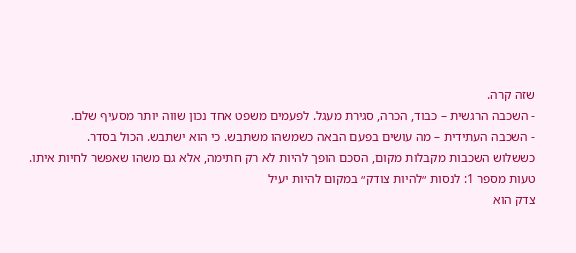שזה קרה.
- השכבה הרגשית – כבוד, הכרה, סגירת מעגל. לפעמים משפט אחד נכון שווה יותר מסעיף שלם.
- השכבה העתידית – מה עושים בפעם הבאה כשמשהו משתבש. כי הוא ישתבש. הכול בסדר.
כששלוש השכבות מקבלות מקום, הסכם הופך להיות לא רק חתימה, אלא גם משהו שאפשר לחיות איתו.
טעות מספר 1: לנסות ״להיות צודק״ במקום להיות יעיל
צדק הוא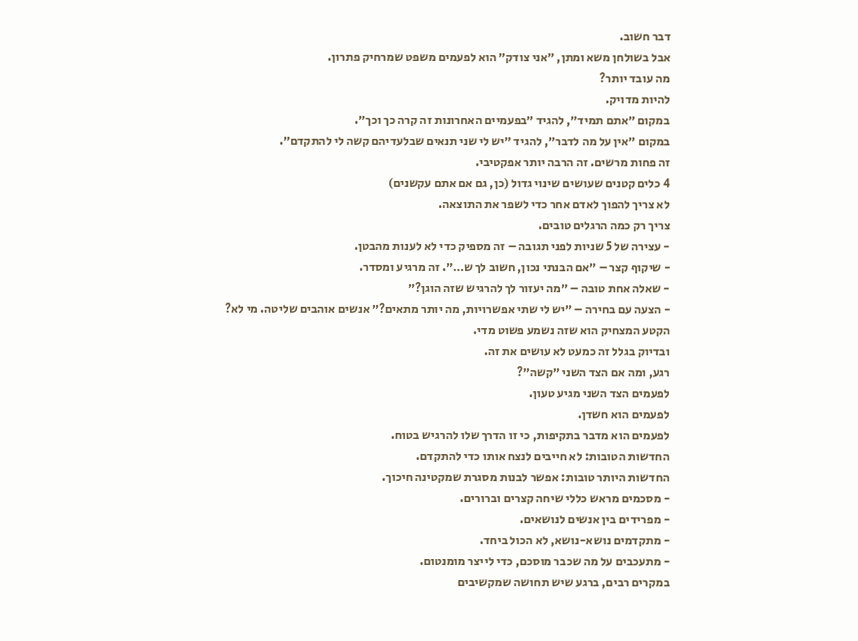דבר חשוב.
אבל בשולחן משא ומתן, ״אני צודק״ הוא לפעמים משפט שמרחיק פתרון.
מה עובד יותר?
להיות מדויק.
במקום ״אתם תמיד״, להגיד ״בפעמיים האחרונות זה קרה כך וכך״.
במקום ״אין על מה לדבר״, להגיד ״יש לי שני תנאים שבלעדיהם קשה לי להתקדם״.
זה פחות מרשים. זה הרבה יותר אפקטיבי.
4 כלים קטנים שעושים שינוי גדול (כן, גם אם אתם עקשנים)
לא צריך להפוך לאדם אחר כדי לשפר את התוצאה.
צריך רק כמה הרגלים טובים.
- עצירה של 5 שניות לפני תגובה – זה מספיק כדי לא לענות מהבטן.
- שיקוף קצר – ״אם הבנתי נכון, חשוב לך ש…״. זה מרגיע ומסדר.
- שאלה אחת טובה – ״מה יעזור לך להרגיש שזה הוגן?״
- הצעה עם בחירה – ״יש לי שתי אפשרויות, מה יותר מתאים?״ אנשים אוהבים שליטה. מי לא?
הקטע המצחיק הוא שזה נשמע פשוט מדי.
ובדיוק בגלל זה כמעט לא עושים את זה.
רגע, ומה אם הצד השני ״קשה״?
לפעמים הצד השני מגיע טעון.
לפעמים הוא חשדן.
לפעמים הוא מדבר בתקיפות, כי זו הדרך שלו להרגיש בטוח.
החדשות הטובות: לא חייבים לנצח אותו כדי להתקדם.
החדשות היותר טובות: אפשר לבנות מסגרת שמקטינה חיכוך.
- מסכמים מראש כללי שיחה קצרים וברורים.
- מפרידים בין אנשים לנושאים.
- מתקדמים נושא-נושא, לא הכול ביחד.
- מתעכבים על מה שכבר מוסכם, כדי לייצר מומנטום.
במקרים רבים, ברגע שיש תחושה שמקשיבים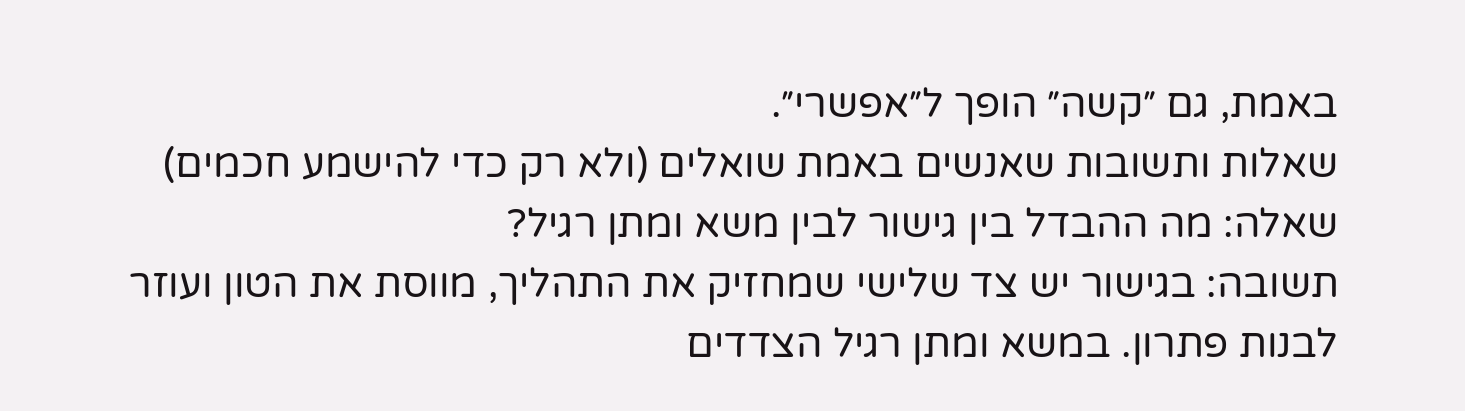באמת, גם ״קשה״ הופך ל״אפשרי״.
שאלות ותשובות שאנשים באמת שואלים (ולא רק כדי להישמע חכמים)
שאלה: מה ההבדל בין גישור לבין משא ומתן רגיל?
תשובה: בגישור יש צד שלישי שמחזיק את התהליך, מווסת את הטון ועוזר לבנות פתרון. במשא ומתן רגיל הצדדים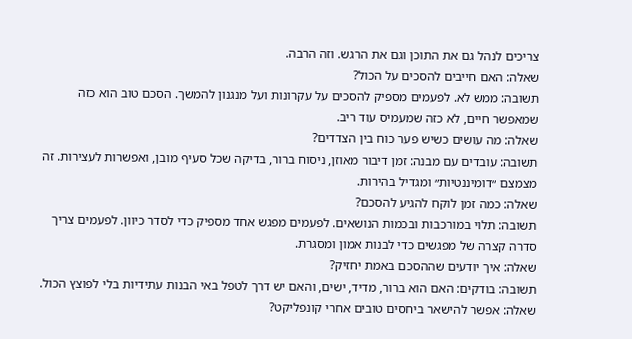צריכים לנהל גם את התוכן וגם את הרגש. וזה הרבה.
שאלה: האם חייבים להסכים על הכול?
תשובה: ממש לא. לפעמים מספיק להסכים על עקרונות ועל מנגנון להמשך. הסכם טוב הוא כזה שמאפשר חיים, לא כזה שמעמיס עוד ריב.
שאלה: מה עושים כשיש פער כוח בין הצדדים?
תשובה: עובדים עם מבנה: זמן דיבור מאוזן, ניסוח ברור, בדיקה שכל סעיף מובן, ואפשרות לעצירות. זה מצמצם ״דומיננטיות״ ומגדיל בהירות.
שאלה: כמה זמן לוקח להגיע להסכם?
תשובה: תלוי במורכבות ובכמות הנושאים. לפעמים מפגש אחד מספיק כדי לסדר כיוון. לפעמים צריך סדרה קצרה של מפגשים כדי לבנות אמון ומסגרת.
שאלה: איך יודעים שההסכם באמת יחזיק?
תשובה: בודקים: האם הוא ברור, מדיד, ישים, והאם יש דרך לטפל באי הבנות עתידיות בלי לפוצץ הכול.
שאלה: אפשר להישאר ביחסים טובים אחרי קונפליקט?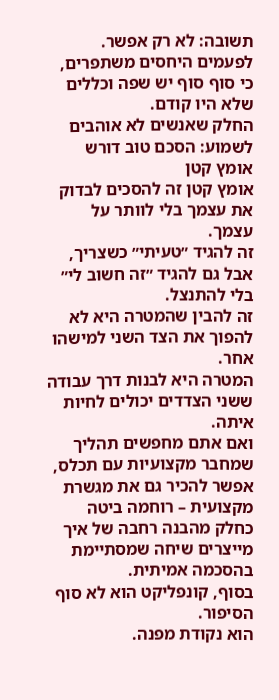תשובה: לא רק אפשר. לפעמים היחסים משתפרים, כי סוף סוף יש שפה וכללים שלא היו קודם.
החלק שאנשים לא אוהבים לשמוע: הסכם טוב דורש אומץ קטן
אומץ קטן זה להסכים לבדוק את עצמך בלי לוותר על עצמך.
זה להגיד ״טעיתי״ כשצריך, אבל גם להגיד ״זה חשוב לי״ בלי להתנצל.
זה להבין שהמטרה היא לא להפוך את הצד השני למישהו אחר.
המטרה היא לבנות דרך עבודה ששני הצדדים יכולים לחיות איתה.
ואם אתם מחפשים תהליך שמחבר מקצועיות עם תכלס, אפשר להכיר גם את מגשרת מקצועית – רוחמה ביטה כחלק מהבנה רחבה של איך מייצרים שיחה שמסתיימת בהסכמה אמיתית.
בסוף, קונפליקט הוא לא סוף הסיפור.
הוא נקודת מפנה.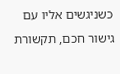כשניגשים אליו עם גישור חכם, תקשורת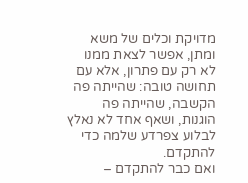מדויקת וכלים של משא ומתן, אפשר לצאת ממנו לא רק עם פתרון, אלא עם תחושה טובה: שהייתה פה הקשבה, שהייתה פה הוגנות, ושאף אחד לא נאלץ לבלוע צפרדע שלמה כדי להתקדם.
ואם כבר להתקדם –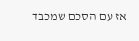אז עם הסכם שמכבד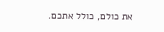את כולם, כולל אתכם.